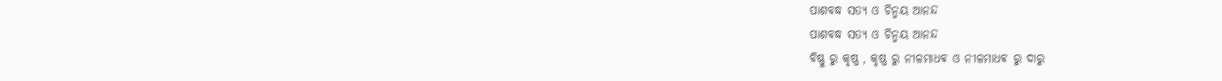ପାଶବଦ୍ଧ ସତ୍ଯ ଓ ଚିନ୍ମୟ ଆନନ୍ଦ
ପାଶବଦ୍ଧ ସତ୍ଯ ଓ ଚିନ୍ମୟ ଆନନ୍ଦ
ବିଷ୍ଣୁ ରୁ କୃଷ୍ଣ , କୃଷ୍ଣ ରୁ ନୀଳମାଧଵ ଓ ନୀଳମାଧଵ ରୁ ଦାରୁ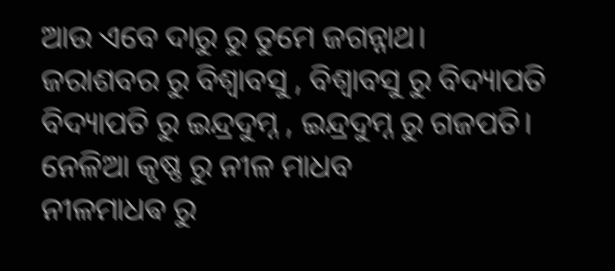ଆଉ ଏବେ ଦାରୁ ରୁ ତୁମେ ଜଗନ୍ନାଥ।
ଜରାଶବର ରୁ ବିଶ୍ୱାବସୁ , ବିଶ୍ୱାବସୁ ରୁ ବିଦ୍ୟାପତି
ବିଦ୍ୟାପତି ରୁ ଇନ୍ଦ୍ରଦୁମ୍ନ , ଇନ୍ଦ୍ରଦୁମ୍ନ ରୁ ଗଜପତି।
ନେଳିଆ କୃଷ୍ଣ ରୁ ନୀଳ ମାଧବ
ନୀଳମାଧଵ ରୁ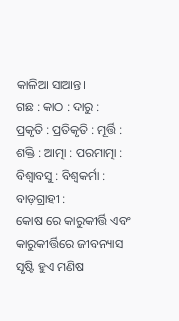କାଳିଆ ସାଆନ୍ତ।
ଗଛ : କାଠ : ଦାରୁ :
ପ୍ରକୃତି : ପ୍ରତିକୃତି : ମୂର୍ତ୍ତି :
ଶକ୍ତି : ଆତ୍ମା : ପରମାତ୍ମା :
ବିଶ୍ୱାବସୁ : ବିଶ୍ୱକର୍ମା : ବାଡ଼ଗ୍ରାହୀ :
କୋଷ ରେ କାରୁକୀର୍ତ୍ତି ଏବଂ କାରୁକୀର୍ତ୍ତିରେ ଜୀବନ୍ୟାସ
ସୃଷ୍ଟି ହୁଏ ମଣିଷ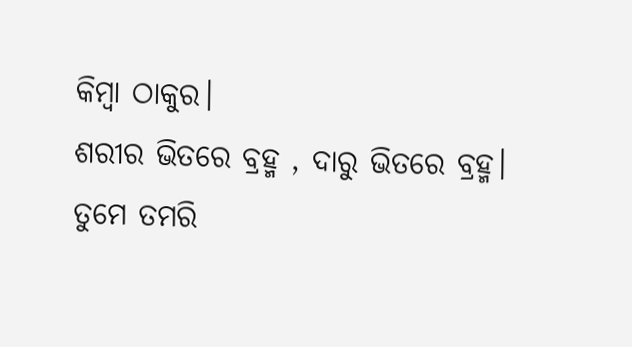କିମ୍ବା ଠାକୁର।
ଶରୀର ଭିତରେ ବ୍ରହ୍ମ , ଦାରୁ ଭିତରେ ବ୍ରହ୍ମ।
ତୁମେ ତମରି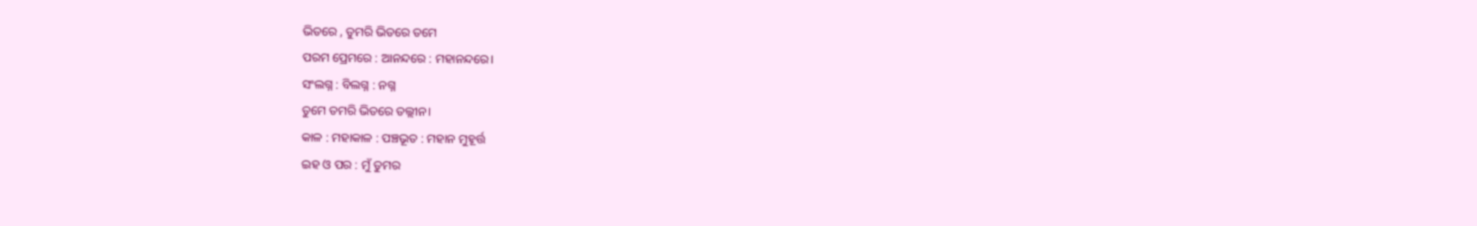ଭିତରେ , ତୁମରି ଭିତରେ ତମେ
ପରମ ପ୍ରେମରେ : ଆନନ୍ଦରେ : ମହାନନ୍ଦରେ।
ସଂଲଗ୍ନ : ବିଲଗ୍ନ : ନଗ୍ନ
ତୁମେ ତମରି ଭିତରେ ତଲ୍ଲୀନ।
କାଳ : ମହାକାଳ : ପଞ୍ଚଭୂତ : ମହାନ ମୁହୂର୍ତ୍ତ
ଇହ ଓ ପର : ମୁଁ ତୁମର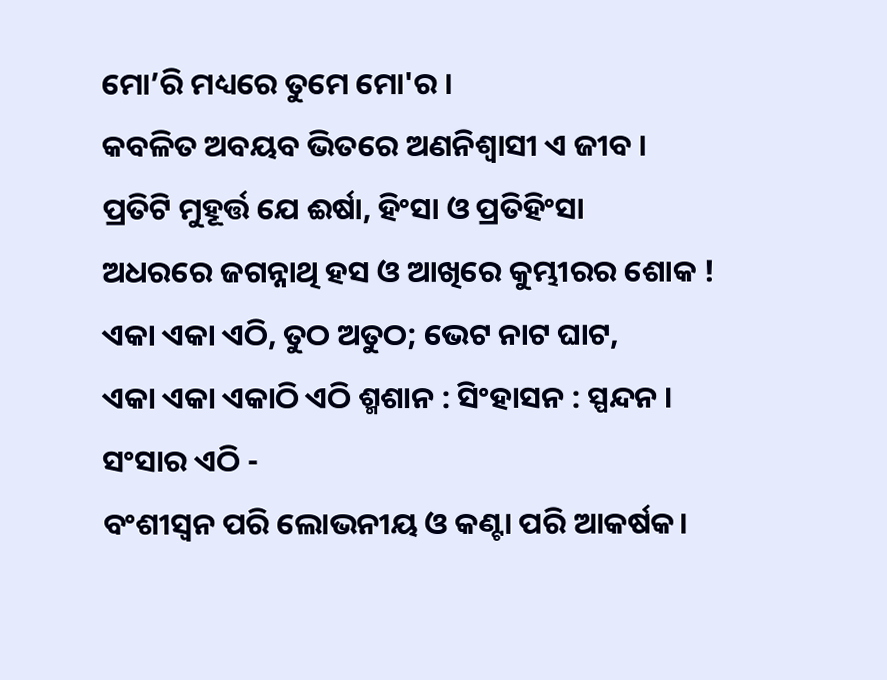ମୋ’ରି ମଧ୍ୟରେ ତୁମେ ମୋ'ର ।
କବଳିତ ଅବୟବ ଭିତରେ ଅଣନିଶ୍ୱାସୀ ଏ ଜୀବ ।
ପ୍ରତିଟି ମୁହୂର୍ତ୍ତ ଯେ ଈର୍ଷା, ହିଂସା ଓ ପ୍ରତିହିଂସା
ଅଧରରେ ଜଗନ୍ନାଥି ହସ ଓ ଆଖିରେ କୁମ୍ଭୀରର ଶୋକ !
ଏକା ଏକା ଏଠି, ତୁଠ ଅତୁଠ; ଭେଟ ନାଟ ଘାଟ,
ଏକା ଏକା ଏକାଠି ଏଠି ଶ୍ମଶାନ : ସିଂହାସନ : ସ୍ପନ୍ଦନ ।
ସଂସାର ଏଠି -
ବଂଶୀସ୍ଵନ ପରି ଲୋଭନୀୟ ଓ କଣ୍ଟା ପରି ଆକର୍ଷକ।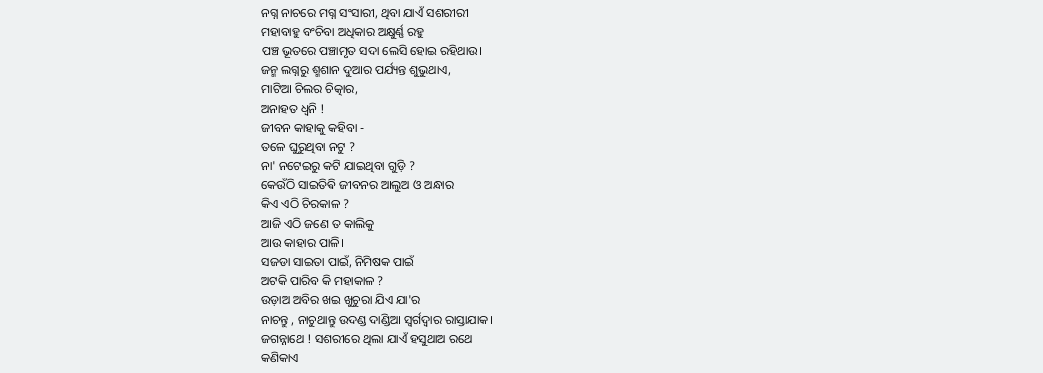ନଗ୍ନ ନାଚରେ ମଗ୍ନ ସଂସାରୀ, ଥିବା ଯାଏଁ ସଶରୀରୀ
ମହାବାହୁ ବଂଚିବା ଅଧିକାର ଅକ୍ଷୁର୍ଣ୍ଣ ରହୁ
ପଞ୍ଚ ଭୂତରେ ପଞ୍ଚାମୃତ ସଦା ଲେସି ହୋଇ ରହିଥାଉ।
ଜନ୍ମ ଲଗ୍ନରୁ ଶ୍ମଶାନ ଦୁଆର ପର୍ଯ୍ୟନ୍ତ ଶୁଭୁଥାଏ,
ମାଟିଆ ଚିଲର ଚିତ୍କାର,
ଅନାହତ ଧ୍ୱନି !
ଜୀବନ କାହାକୁ କହିବା -
ତଳେ ଘୁରୁଥିବା ନଟୁ ?
ନା' ନଟେଇରୁ କଟି ଯାଇଥିବା ଗୁଡ଼ି ?
କେଉଁଠି ସାଇତିଵି ଜୀବନର ଆଲୁଅ ଓ ଅନ୍ଧାର
କିଏ ଏଠି ଚିରକାଳ ?
ଆଜି ଏଠି ଜଣେ ତ କାଲିକୁ
ଆଉ କାହାର ପାଳି।
ସଜଡା ସାଇତା ପାଇଁ, ନିମିଷକ ପାଇଁ
ଅଟକି ପାରିବ କି ମହାକାଳ ?
ଉଡ଼ାଅ ଅବିର ଖଇ ଖୁଚୁରା ଯିଏ ଯା'ର
ନାଚନ୍ତୁ , ନାଚୁଥାନ୍ତୁ ଉଦଣ୍ଡ ଦାଣ୍ଡିଆ ସ୍ୱର୍ଗଦ୍ୱାର ରାସ୍ତାଯାକ।
ଜଗନ୍ନାଥେ ! ସଶରୀରେ ଥିଲା ଯାଏଁ ହସୁଥାଅ ରଥେ
କଣିକାଏ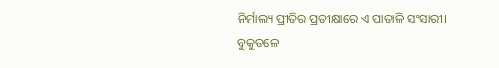ନିର୍ମାଲ୍ୟ ପ୍ରୀତିର ପ୍ରତୀକ୍ଷାରେ ଏ ପାତାଳି ସଂସାରୀ।
ବୁକୁତଳେ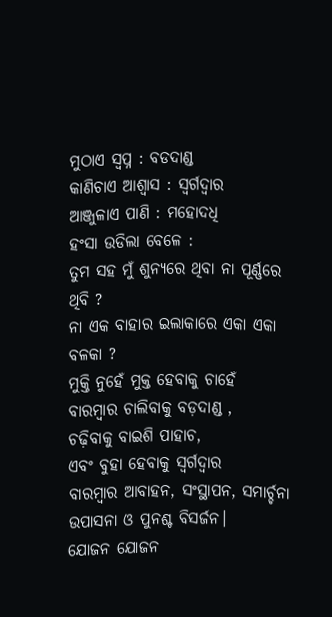ମୁଠାଏ ସ୍ୱପ୍ନ : ବଡଦାଣ୍ଡ
କାଣିଚାଏ ଆଶ୍ୱାସ : ସ୍ୱର୍ଗଦ୍ୱାର
ଆଞ୍ଜୁଳାଏ ପାଣି : ମହୋଦଧି
ହଂସା ଉଡିଲା ବେଳେ :
ତୁମ ସହ ମୁଁ ଶୁନ୍ୟରେ ଥିବା ନା ପୂର୍ଣ୍ଣରେ ଥିବି ?
ନା ଏକ ବାହାର ଇଲାକାରେ ଏକା ଏକା ବଳକା ?
ମୁକ୍ତି ନୁହେଁ ମୁକ୍ତ ହେବାକୁ ଚାହେଁ
ବାରମ୍ବାର ଚାଲିବାକୁ ବଡ଼ଦାଣ୍ଡ ,
ଚଢ଼ିବାକୁ ବାଇଶି ପାହାଚ,
ଏବଂ ବୁହା ହେବାକୁ ସ୍ୱର୍ଗଦ୍ୱାର
ବାରମ୍ବାର ଆବାହନ, ସଂସ୍ଥାପନ, ସମାର୍ଚ୍ଚନା
ଉପାସନା ଓ ପୁନଶ୍ଚ ବିସର୍ଜନ।
ଯୋଜନ ଯୋଜନ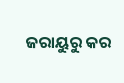ଜରାୟୁରୁ କର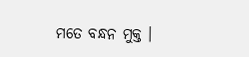ମତେ ବନ୍ଧନ ମୁକ୍ତ ।